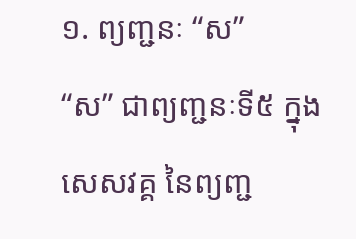១. ព្យញ្ជនៈ “ស”
“ស” ជាព្យញ្ជនៈទី៥ ក្នុងសេសវគ្គ នៃព្យញ្ជ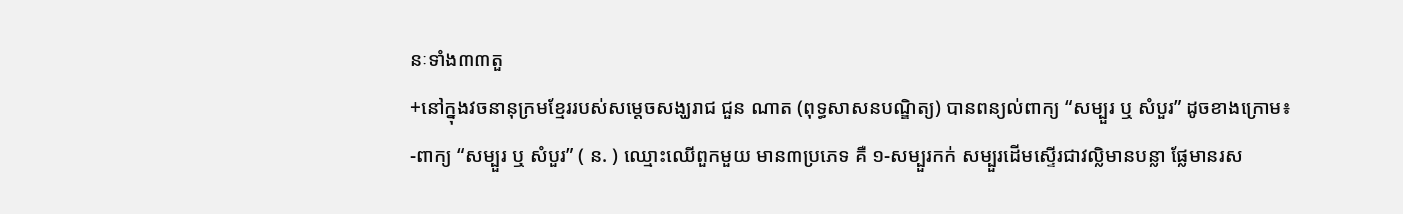នៈទាំង៣៣តួ
+នៅក្នុងវចនានុក្រមខ្មែររបស់សម្តេចសង្ឃរាជ ជួន ណាត (ពុទ្ធសាសនបណ្ឌិត្យ) បានពន្យល់ពាក្យ “សម្បួរ ឬ សំបួរ” ដូចខាងក្រោម៖
-ពាក្យ “សម្បួរ ឬ សំបួរ” ( ន. ) ឈ្មោះឈើពួកមួយ មាន៣ប្រភេទ គឺ ១-សម្បួរកក់ សម្បួរដើមស្ទើរជាវល្លិមានបន្លា ផ្លែមានរស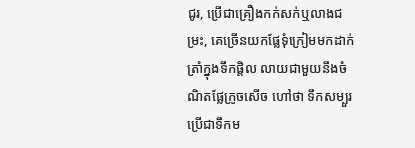ជូរ, ប្រើជាគ្រឿងកក់សក់ឬលាងជម្រះ, គេច្រើនយកផ្លែទុំក្រៀមមកដាក់ត្រាំក្នុងទឹកផ្តិល លាយជាមួយនឹងចំណិតផ្លែក្រូចសើច ហៅថា ទឹកសម្បួរ ប្រើជាទឹកម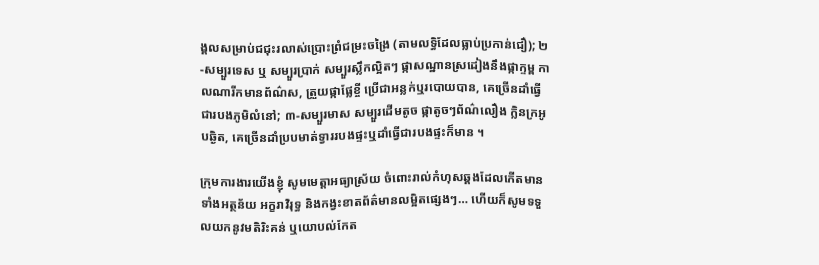ង្គលសម្រាប់ជជុះរលាស់ប្រោះព្រំជម្រះចង្រៃ (តាមលទ្ធិដែលធ្លាប់ប្រកាន់ជឿ); ២-សម្បួរទេស ឬ សម្បួរប្រាក់ សម្បួរស្លឹកល្អិតៗ ផ្កាសណ្ឋានស្រដៀងនឹងផ្កាក្ទម្ព កាលណារីកមានព័ណ៌ស, ត្រួយផ្កាផ្លែខ្ចី ប្រើជាអន្លក់ឬរបោយបាន, គេច្រើនដាំធ្វើជារបងភូមិលំនៅ; ៣-សម្បួរមាស សម្បួរដើមតូច ផ្កាតូចៗព័ណ៌លឿង ក្លិនក្រអូបឆ្ងិត, គេច្រើនដាំប្របមាត់ទ្វាររបងផ្ទះឬដាំធ្វើជារបងផ្ទះក៏មាន ។

ក្រុមការងារយើងខ្ញុំ សូមមេត្តាអធ្យាស្រ័យ ចំពោះរាល់កំហុសឆ្គងដែលកើតមាន ទាំងអត្ថន័យ អក្ខរាវិរុទ្ធ និងកង្វះខាតព័ត៌មានលម្អិតផ្សេងៗ… ហើយក៏សូមទទួលយកនូវមតិរិះគន់ ឬយោបល់កែត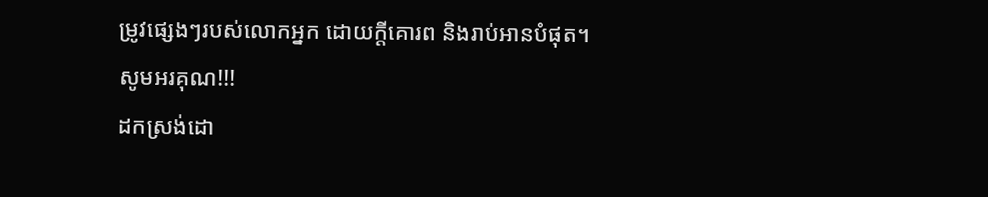ម្រូវផ្សេងៗរបស់លោកអ្នក ដោយក្តីគោរព និងរាប់អានបំផុត។
សូមអរគុណ!!!
ដកស្រង់ដោ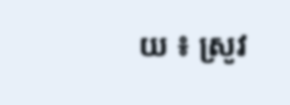យ ៖ ស្រូវ